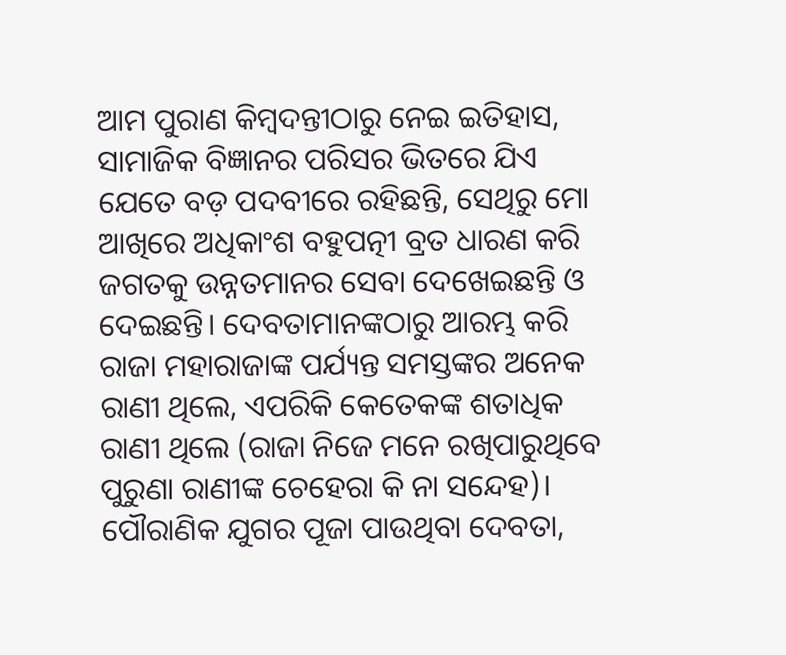ଆମ ପୁରାଣ କିମ୍ବଦନ୍ତୀଠାରୁ ନେଇ ଇତିହାସ, ସାମାଜିକ ବିଜ୍ଞାନର ପରିସର ଭିତରେ ଯିଏ ଯେତେ ବଡ଼ ପଦବୀରେ ରହିଛନ୍ତି, ସେଥିରୁ ମୋ ଆଖିରେ ଅଧିକାଂଶ ବହୁପତ୍ନୀ ବ୍ରତ ଧାରଣ କରି ଜଗତକୁ ଉନ୍ନତମାନର ସେବା ଦେଖେଇଛନ୍ତି ଓ ଦେଇଛନ୍ତି। ଦେବତାମାନଙ୍କଠାରୁ ଆରମ୍ଭ କରି ରାଜା ମହାରାଜାଙ୍କ ପର୍ଯ୍ୟନ୍ତ ସମସ୍ତଙ୍କର ଅନେକ ରାଣୀ ଥିଲେ, ଏପରିକି କେତେକଙ୍କ ଶତାଧିକ ରାଣୀ ଥିଲେ (ରାଜା ନିଜେ ମନେ ରଖିପାରୁଥିବେ ପୁରୁଣା ରାଣୀଙ୍କ ଚେହେରା କି ନା ସନ୍ଦେହ)। ପୌରାଣିକ ଯୁଗର ପୂଜା ପାଉଥିବା ଦେବତା,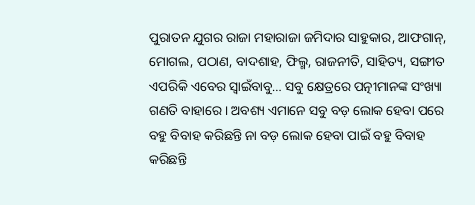ପୁରାତନ ଯୁଗର ରାଜା ମହାରାଜା ଜମିଦାର ସାହୁକାର, ଆଫଗାନ୍, ମୋଗଲ, ପଠାଣ, ବାଦଶାହ, ଫିଲ୍ମ, ରାଜନୀତି, ସାହିତ୍ୟ, ସଙ୍ଗୀତ ଏପରିକି ଏବେର ସ୍ବାଇଁବାବୁ… ସବୁ କ୍ଷେତ୍ରରେ ପତ୍ନୀମାନଙ୍କ ସଂଖ୍ୟା ଗଣତି ବାହାରେ। ଅବଶ୍ୟ ଏମାନେ ସବୁ ବଡ଼ ଲୋକ ହେବା ପରେ ବହୁ ବିବାହ କରିଛନ୍ତି ନା ବଡ଼ ଲୋକ ହେବା ପାଇଁ ବହୁ ବିବାହ କରିଛନ୍ତି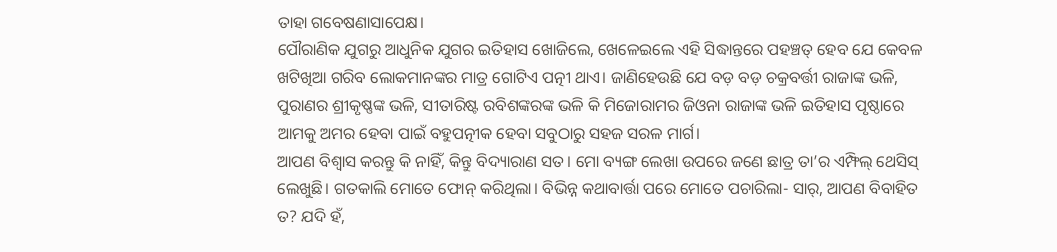ତାହା ଗବେଷଣାସାପେକ୍ଷ।
ପୌରାଣିକ ଯୁଗରୁ ଆଧୁନିକ ଯୁଗର ଇତିହାସ ଖୋଜିଲେ, ଖେଳେଇଲେ ଏହି ସିଦ୍ଧାନ୍ତରେ ପହଞ୍ଚତ୍ ହେବ ଯେ କେବଳ ଖଟିଖିଆ ଗରିବ ଲୋକମାନଙ୍କର ମାତ୍ର ଗୋଟିଏ ପତ୍ନୀ ଥାଏ। ଜାଣିହେଉଛି ଯେ ବଡ଼ ବଡ଼ ଚକ୍ରବର୍ତ୍ତୀ ରାଜାଙ୍କ ଭଳି, ପୁରାଣର ଶ୍ରୀକୃଷ୍ଣଙ୍କ ଭଳି, ସୀତାରିଷ୍ଟ ରବିଶଙ୍କରଙ୍କ ଭଳି କି ମିଜୋରାମର ଜିଓନା ରାଜାଙ୍କ ଭଳି ଇତିହାସ ପୃଷ୍ଠାରେ ଆମକୁ ଅମର ହେବା ପାଇଁ ବହୁପତ୍ନୀକ ହେବା ସବୁଠାରୁ ସହଜ ସରଳ ମାର୍ଗ।
ଆପଣ ବିଶ୍ୱାସ କରନ୍ତୁ କି ନାହିଁ, କିନ୍ତୁ ବିଦ୍ୟାରାଣ ସତ। ମୋ ବ୍ୟଙ୍ଗ ଲେଖା ଉପରେ ଜଣେ ଛାତ୍ର ତା’ର ଏମ୍ଫିଲ୍ ଥେସିସ୍ ଲେଖୁଛି। ଗତକାଲି ମୋତେ ଫୋନ୍ କରିଥିଲା। ବିଭିନ୍ନ କଥାବାର୍ତ୍ତା ପରେ ମୋତେ ପଚାରିଲା- ସାର୍, ଆପଣ ବିବାହିତ ତ? ଯଦି ହଁ,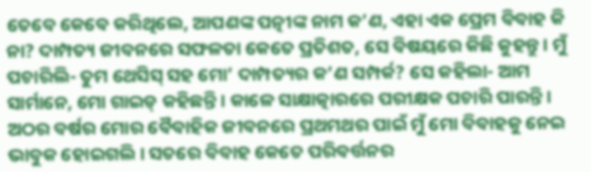ତେବେ କେବେ କରିଥିଲେ, ଆପଣଙ୍କ ପତ୍ନୀଙ୍କ ନାମ କ’ଣ, ଏହା ଏକ ପ୍ରେମ ବିବାହ କି ନା? ଦାମ୍ପତ୍ୟ ଜୀବନରେ ସଫଳତା କେତେ ପ୍ରତିଶତ, ସେ ବିଷୟରେ କିଛି କୁହନ୍ତୁ। ମୁଁ ପଚାରିଲି- ତୁମ ଥେସିସ୍ ସହ ମୋ’ ଦାମ୍ପତ୍ୟର କ’ଣ ସମ୍ପର୍କ? ସେ କହିଲା- ଆମ ସାର୍ମାନେ, ମୋ ଗାଇଡ୍ କହିଛନ୍ତି। କାଳେ ସାକ୍ଷାତ୍କାରରେ ପରୀକ୍ଷକ ପଚାରି ପାରନ୍ତି। ଅଠର ବର୍ଷର ମୋର ବୈବାହିକ ଜୀବନରେ ପ୍ରଥମଥର ପାଇଁ ମୁଁ ମୋ ବିବାହକୁ ନେଇ ଭାବୁକ ହୋଇଗଲି। ସତରେ ବିବାହ କେତେ ପରିବର୍ତ୍ତନର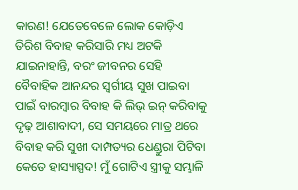କାରଣ! ଯେତେବେଳେ ଲୋକ କୋଡ଼ିଏ ତିରିଶ ବିବାହ କରିସାରି ମଧ୍ୟ ଅଟକି ଯାଇନାହାନ୍ତି, ବରଂ ଜୀବନର ସେହି ବୈବାହିକ ଆନନ୍ଦର ସ୍ବର୍ଗୀୟ ସୁଖ ପାଇବା ପାଇଁ ବାରମ୍ବାର ବିବାହ କି ଲିଭ୍ ଇନ୍ କରିବାକୁ ଦୃଢ଼ ଆଶାବାଦୀ, ସେ ସମୟରେ ମାତ୍ର ଥରେ ବିବାହ କରି ସୁଖୀ ଦାମ୍ପତ୍ୟର ଧେଣ୍ଡୁରା ପିଟିବା କେତେ ହାସ୍ୟାସ୍ପଦ! ମୁଁ ଗୋଟିଏ ସ୍ତ୍ରୀକୁ ସମ୍ଭାଳି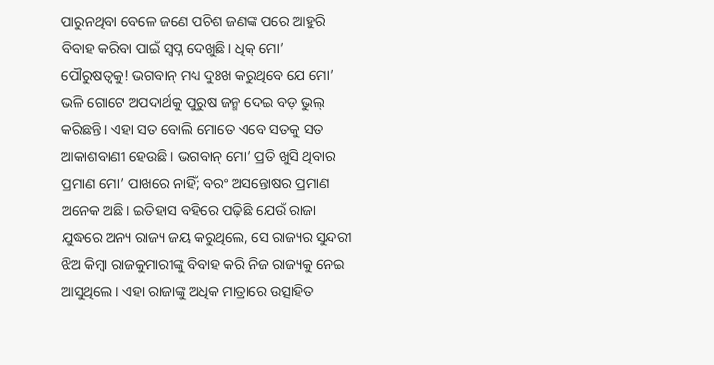ପାରୁନଥିବା ବେଳେ ଜଣେ ପଚିଶ ଜଣଙ୍କ ପରେ ଆହୁରି ବିବାହ କରିବା ପାଇଁ ସ୍ବପ୍ନ ଦେଖୁଛି। ଧିକ୍ ମୋ’ ପୌରୁଷତ୍ୱକୁ! ଭଗବାନ୍ ମଧ୍ୟ ଦୁଃଖ କରୁଥିବେ ଯେ ମୋ’ ଭଳି ଗୋଟେ ଅପଦାର୍ଥକୁ ପୁରୁଷ ଜନ୍ମ ଦେଇ ବଡ଼ ଭୁଲ୍ କରିଛନ୍ତି। ଏହା ସତ ବୋଲି ମୋତେ ଏବେ ସତକୁ ସତ ଆକାଶବାଣୀ ହେଉଛି। ଭଗବାନ୍ ମୋ’ ପ୍ରତି ଖୁସି ଥିବାର ପ୍ରମାଣ ମୋ’ ପାଖରେ ନାହିଁ; ବରଂ ଅସନ୍ତୋଷର ପ୍ରମାଣ ଅନେକ ଅଛି। ଇତିହାସ ବହିରେ ପଢ଼ିଛି ଯେଉଁ ରାଜା ଯୁଦ୍ଧରେ ଅନ୍ୟ ରାଜ୍ୟ ଜୟ କରୁଥିଲେ, ସେ ରାଜ୍ୟର ସୁନ୍ଦରୀ ଝିଅ କିମ୍ବା ରାଜକୁମାରୀଙ୍କୁ ବିବାହ କରି ନିଜ ରାଜ୍ୟକୁ ନେଇ ଆସୁଥିଲେ। ଏହା ରାଜାଙ୍କୁ ଅଧିକ ମାତ୍ରାରେ ଉତ୍ସାହିତ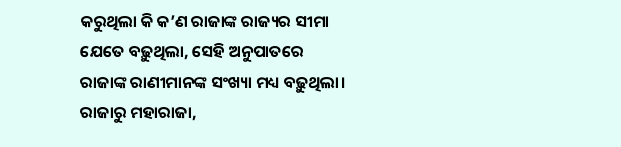କରୁଥିଲା କି କ’ଣ ରାଜାଙ୍କ ରାଜ୍ୟର ସୀମା ଯେତେ ବଢ଼ୁଥିଲା, ସେହି ଅନୁପାତରେ ରାଜାଙ୍କ ରାଣୀମାନଙ୍କ ସଂଖ୍ୟା ମଧ୍ୟ ବଢ଼ୁଥିଲା। ରାଜାରୁ ମହାରାଜା,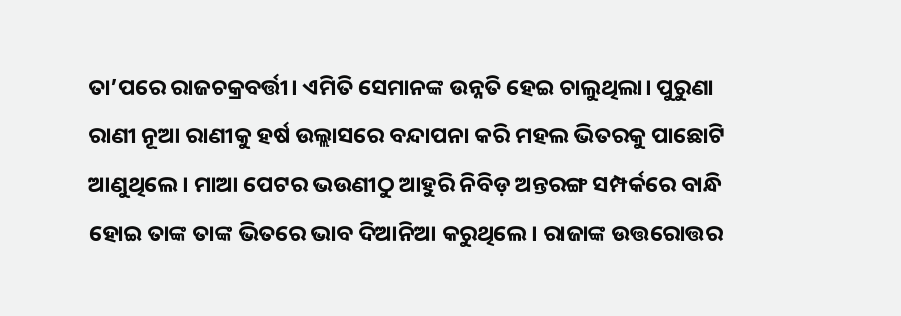ତା’ପରେ ରାଜଚକ୍ରବର୍ତ୍ତୀ। ଏମିତି ସେମାନଙ୍କ ଉନ୍ନତି ହେଇ ଚାଲୁଥିଲା। ପୁରୁଣା ରାଣୀ ନୂଆ ରାଣୀକୁ ହର୍ଷ ଉଲ୍ଲାସରେ ବନ୍ଦାପନା କରି ମହଲ ଭିତରକୁ ପାଛୋଟି ଆଣୁଥିଲେ। ମାଆ ପେଟର ଭଉଣୀଠୁ ଆହୁରି ନିବିଡ଼ ଅନ୍ତରଙ୍ଗ ସମ୍ପର୍କରେ ବାନ୍ଧି ହୋଇ ତାଙ୍କ ତାଙ୍କ ଭିତରେ ଭାବ ଦିଆନିଆ କରୁଥିଲେ। ରାଜାଙ୍କ ଉତ୍ତରୋତ୍ତର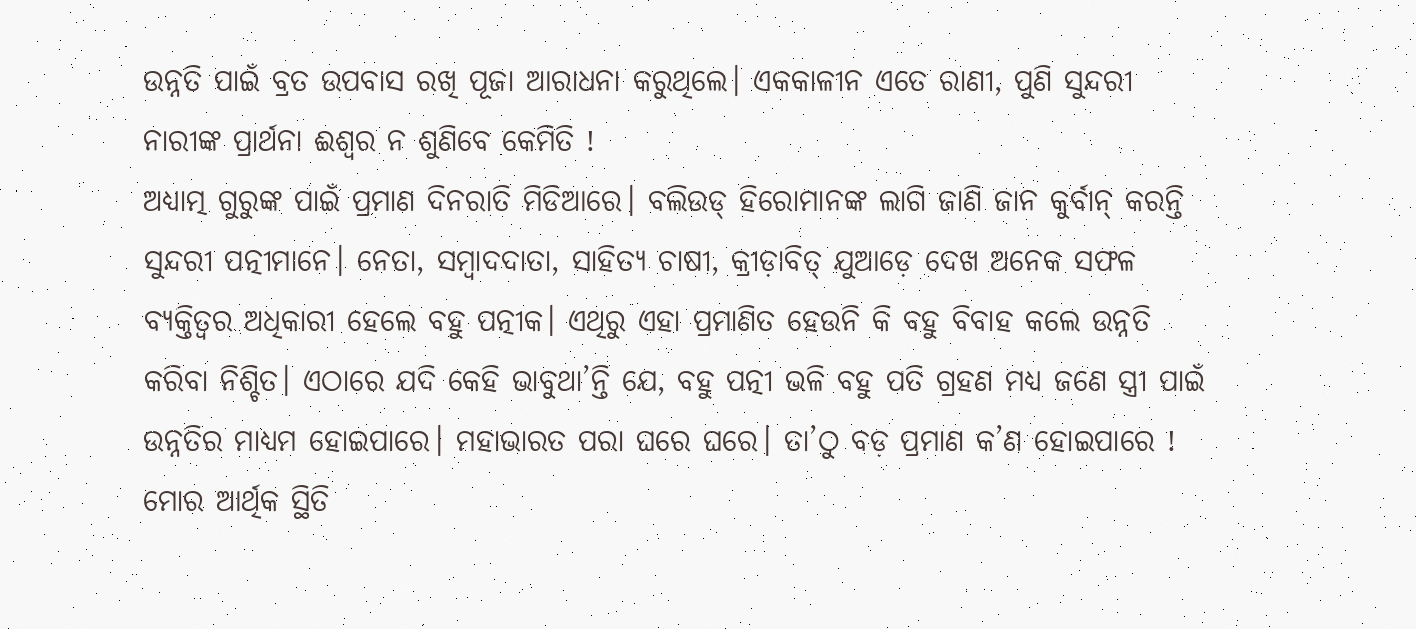ଉନ୍ନତି ପାଇଁ ବ୍ରତ ଉପବାସ ରଖି ପୂଜା ଆରାଧନା କରୁଥିଲେ। ଏକକାଳୀନ ଏତେ ରାଣୀ, ପୁଣି ସୁନ୍ଦରୀ ନାରୀଙ୍କ ପ୍ରାର୍ଥନା ଈଶ୍ୱର ନ ଶୁଣିବେ କେମିତି !
ଅଧ୍ୟାତ୍ମ ଗୁରୁଙ୍କ ପାଇଁ ପ୍ରମାଣ ଦିନରାତି ମିଡିଆରେ। ବଲିଉଡ୍ ହିରୋମାନଙ୍କ ଲାଗି ଜାଣି ଜାନ କୁର୍ବାନ୍ କରନ୍ତି ସୁନ୍ଦରୀ ପତ୍ନୀମାନେ। ନେତା, ସମ୍ବାଦଦାତା, ସାହିତ୍ୟ ଚାଷୀ, କ୍ରୀଡ଼ାବିତ୍ ଯୁଆଡ଼େ ଦେଖ ଅନେକ ସଫଳ ବ୍ୟକ୍ତିତ୍ୱର ଅଧିକାରୀ ହେଲେ ବହୁ ପତ୍ନୀକ। ଏଥିରୁ ଏହା ପ୍ରମାଣିତ ହେଉନି କି ବହୁ ବିବାହ କଲେ ଉନ୍ନତି କରିବା ନିଶ୍ଚିତ। ଏଠାରେ ଯଦି କେହି ଭାବୁଥା’ନ୍ତି ଯେ, ବହୁ ପତ୍ନୀ ଭଳି ବହୁ ପତି ଗ୍ରହଣ ମଧ୍ୟ ଜଣେ ସ୍ତ୍ରୀ ପାଇଁ ଉନ୍ନତିର ମାଧ୍ୟମ ହୋଇପାରେ। ମହାଭାରତ ପରା ଘରେ ଘରେ। ତା’ଠୁ ବଡ଼ ପ୍ରମାଣ କ’ଣ ହୋଇପାରେ !
ମୋର ଆର୍ଥିକ ସ୍ଥିତି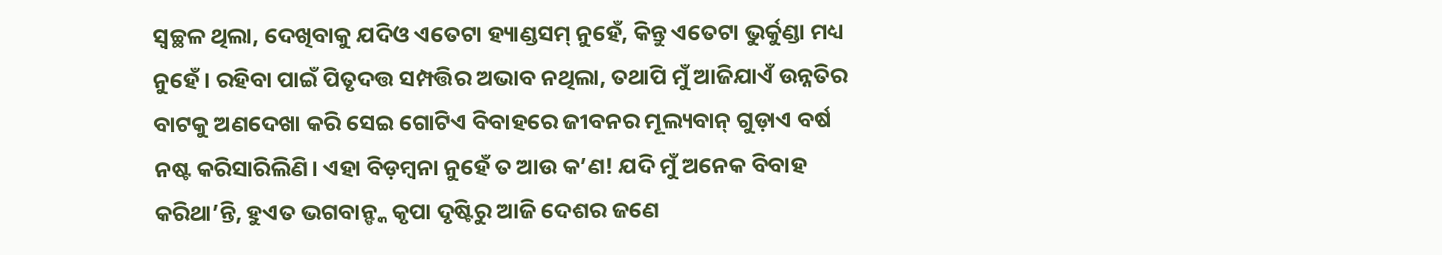ସ୍ବଚ୍ଛଳ ଥିଲା, ଦେଖିବାକୁ ଯଦିଓ ଏତେଟା ହ୍ୟାଣ୍ଡସମ୍ ନୁହେଁ, କିନ୍ତୁ ଏତେଟା ଭୁର୍କୁଣ୍ଡା ମଧ୍ୟ ନୁହେଁ। ରହିବା ପାଇଁ ପିତୃଦତ୍ତ ସମ୍ପତ୍ତିର ଅଭାବ ନଥିଲା, ତଥାପି ମୁଁ ଆଜିଯାଏଁ ଉନ୍ନତିର ବାଟକୁ ଅଣଦେଖା କରି ସେଇ ଗୋଟିଏ ବିବାହରେ ଜୀବନର ମୂଲ୍ୟବାନ୍ ଗୁଡ଼ାଏ ବର୍ଷ ନଷ୍ଟ କରିସାରିଲିଣି। ଏହା ବିଡ଼ମ୍ବନା ନୁହେଁ ତ ଆଉ କ’ଣ! ଯଦି ମୁଁ ଅନେକ ବିବାହ କରିଥା’ନ୍ତି, ହୁଏତ ଭଗବାନ୍ଙ୍କ କୃପା ଦୃଷ୍ଟିରୁ ଆଜି ଦେଶର ଜଣେ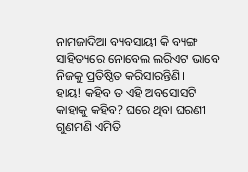ନାମଜାଦିଆ ବ୍ୟବସାୟୀ କି ବ୍ୟଙ୍ଗ ସାହିତ୍ୟରେ ନୋବେଲ ଲରିଏଟ ଭାବେ ନିଜକୁ ପ୍ରତିଷ୍ଠିତ କରିସାରନ୍ତିଣି।
ହାୟ! କହିବ ତ ଏହି ଅବସୋସଟି କାହାକୁ କହିବ? ଘରେ ଥିବା ଘରଣୀ ଗୁଣମଣି ଏମିତି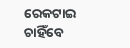ରେକଟାଇ ଚାହିଁବେ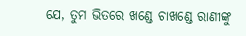ଯେ, ତୁମ ଭିତରେ ଖଣ୍ଡେ ଚାଖଣ୍ଡେ ରାଣୀଙ୍କୁ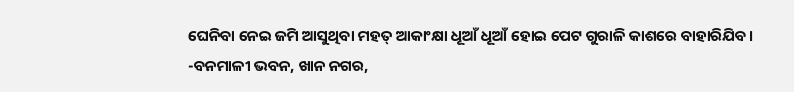ଘେନିବା ନେଇ ଜମି ଆସୁଥିବା ମହତ୍ ଆକାଂକ୍ଷା ଧୂଆଁ ଧୂଆଁ ହୋଇ ପେଟ ଗୁରାଳି କାଶରେ ବାହାରିଯିବ।
-ବନମାଳୀ ଭବନ, ଖାନ ନଗର,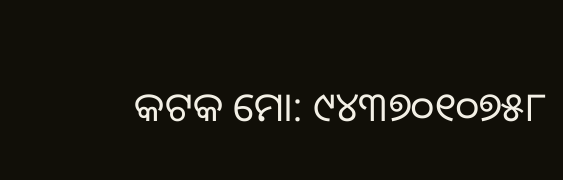କଟକ ମୋ: ୯୪୩୭୦୧୦୭୫୮